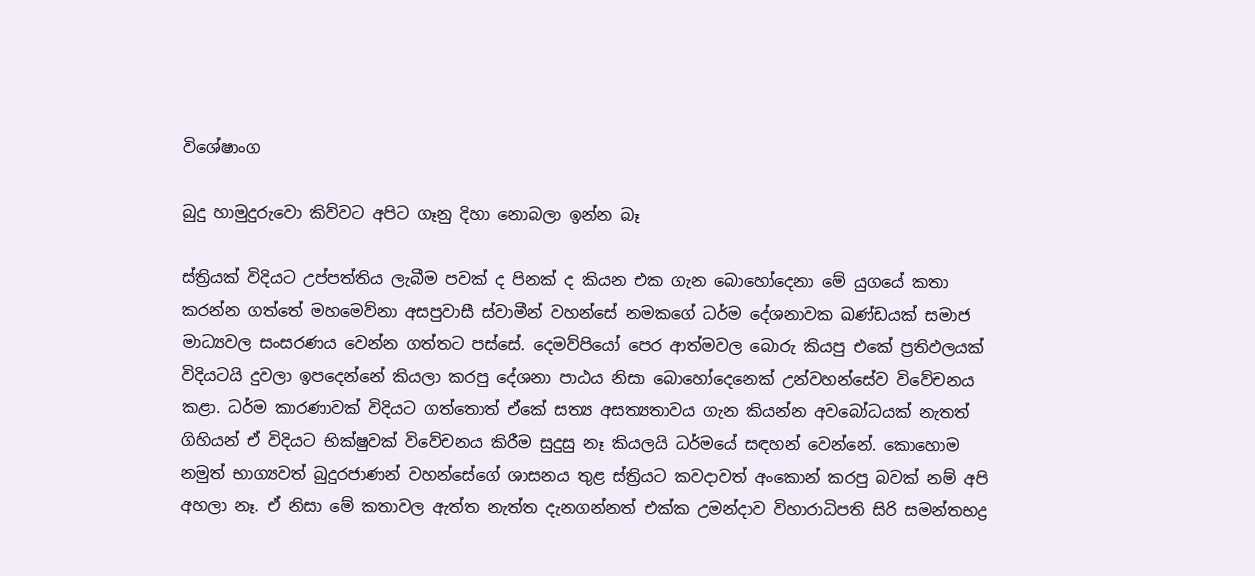විශේෂාංග

බුදු හාමුදුරුවො කිව්වට අපිට ගෑනු දිහා නොබලා ඉන්න බෑ

ස්ත්‍රියක් විදියට උප්පත්තිය ලැබීම පවක් ද පිනක් ද කියන එක ගැන බොහෝදෙනා මේ යුගයේ කතා කරන්න ගත්තේ මහමෙව්නා අසපුවාසී ස්වාමීන් වහන්සේ නමකගේ ධර්ම දේශනාවක ඛණ්ඩයක් සමාජ මාධ්‍යවල සංසරණය වෙන්න ගත්තට පස්සේ. දෙමව්පියෝ පෙර ආත්මවල බොරු කියපු එකේ ප්‍රතිඵලයක් විදියටයි දුවලා ඉපදෙන්නේ කියලා කරපු දේශනා පාඨය නිසා බොහෝදෙනෙක් උන්වහන්සේව විවේචනය කළා. ධර්ම කාරණාවක් විදියට ගත්තොත් ඒකේ සත්‍ය අසත්‍යතාවය ගැන කියන්න අවබෝධයක් නැතත් ගිහියන් ඒ විදියට භික්ෂුවක් විවේචනය කිරීම සුදුසු නෑ කියලයි ධර්මයේ සඳහන් වෙන්නේ. කොහොම නමුත් භාග්‍යවත් බුදුරජාණන් වහන්සේගේ ශාසනය තුළ ස්ත්‍රියට කවදාවත් අංකොන් කරපු බවක් නම් අපි අහලා නෑ. ඒ නිසා මේ කතාවල ඇත්ත නැත්ත දැනගන්නත් එක්ක උමන්දාව විහාරාධිපති සිරි සමන්තභද්‍ර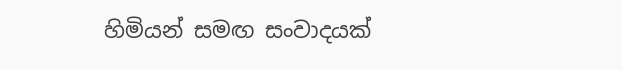හිමියන් සමඟ සංවාදයක්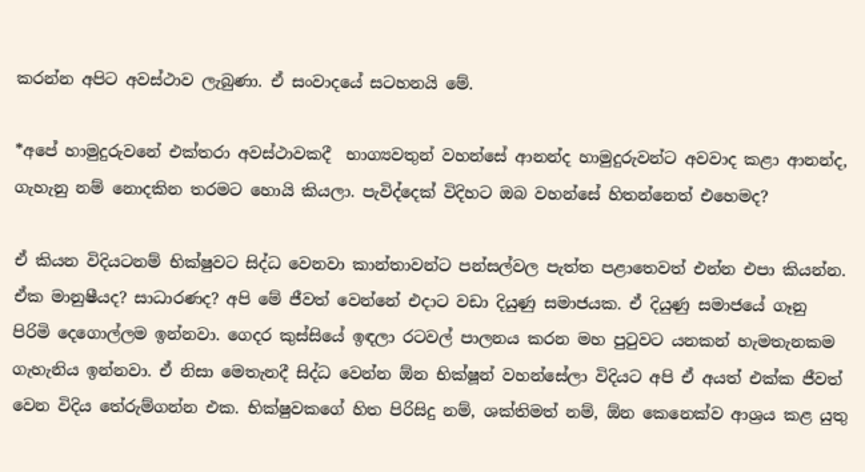කරන්න අපිට අවස්ථාව ලැබුණා. ඒ සංවාදයේ සටහනයි මේ.

*අපේ හාමුදුරුවනේ එක්තරා අවස්ථාවකදී  භාග්‍යවතුන් වහන්සේ ආනන්ද හාමුදුරුවන්ට අවවාද කළා ආනන්ද, ගැහැනු නම් නොදකින තරමට හොයි කියලා. පැවිද්දෙක් විදිහට ඔබ වහන්සේ හිතන්නෙත් එහෙමද?

ඒ කියන විදියටනම් භික්ෂුවට සිද්ධ වෙනවා කාන්තාවන්ට පන්සල්වල පැත්ත පළාතෙවත් එන්න එපා කියන්න. ඒක මානුෂීයද? සාධාරණද? අපි මේ ජීවත් වෙන්නේ එදාට වඩා දියුණු සමාජයක. ඒ දියුණු සමාජයේ ගෑනු පිරිමි දෙගොල්ලම ඉන්නවා. ගෙදර කුස්සියේ ඉඳලා රටවල් පාලනය කරන මහ පුටුවට යනකන් හැමතැනකම ගැහැනිය ඉන්නවා. ඒ නිසා මෙතැනදී සිද්ධ වෙන්න ඕන භික්ෂූන් වහන්සේලා විදියට අපි ඒ අයත් එක්ක ජීවත් වෙන විදිය තේරුම්ගන්න එක. භික්ෂුවකගේ හිත පිරිසිදු නම්, ශක්තිමත් නම්, ඕන කෙනෙක්ව ආශ්‍රය කළ යුතු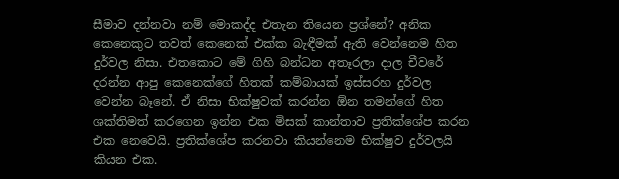සීමාව දන්නවා නම් මොකද්ද එතැන තියෙන ප්‍රශ්නේ? අනික කෙනෙකුට තවත් කෙනෙක් එක්ක බැඳීමක් ඇති වෙන්නෙම හිත දුර්වල නිසා. එතකොට මේ ගිහි බන්ධන අතෑරලා දාල චීවරේ දරන්න ආපු කෙනෙක්ගේ හිතක් කම්බායක් ඉස්සරහ දුර්වල වෙන්න බෑනේ. ඒ නිසා භික්ෂුවක් කරන්න ඕන තමන්ගේ හිත ශක්තිමත් කරගෙන ඉන්න එක මිසක් කාන්තාව ප්‍රතික්ශේප කරන එක නෙවෙයි. ප්‍රතික්ශේප කරනවා කියන්නෙම භික්ෂුව දුර්වලයි කියන එක.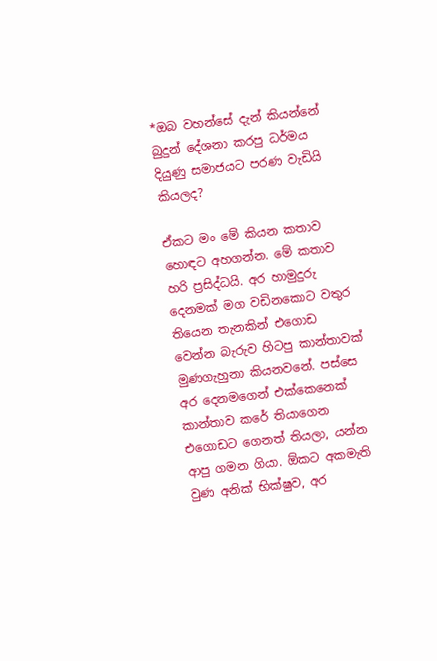*ඔබ වහන්සේ දැන් කියන්නේ බුදුන් දේශනා කරපු ධර්මය දියුණු සමාජයට පරණ වැඩියි කියලද?

ඒකට මං මේ කියන කතාව හොඳට අහගන්න. මේ කතාව හරි ප්‍රසිද්ධයි. අර හාමුදුරු දෙනමක් මග වඩිනකොට වතුර තියෙන තැනකින් එගොඩ වෙන්න බැරුව හිටපු කාන්තාවක් මුණගැහුනා කියනවනේ. පස්සෙ අර දෙනමගෙන් එක්කෙනෙක් කාන්තාව කරේ තියාගෙන එගොඩට ගෙනත් තියලා, යන්න ආපු ගමන ගියා. ඕකට අකමැති වුණ අනික් භික්ෂුව, අර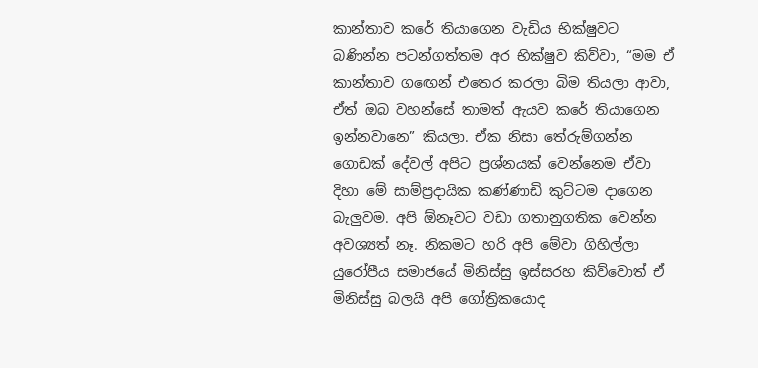කාන්තාව කරේ තියාගෙන වැඩිය භික්ෂුවට බණින්න පටන්ගත්තම අර භික්ෂුව කිව්වා, “මම ඒ කාන්තාව ගඟෙන් එතෙර කරලා බිම තියලා ආවා, ඒත් ඔබ වහන්සේ තාමත් ඇයව කරේ තියාගෙන ඉන්නවානෙ” කියලා. ඒක නිසා තේරුම්ගන්න ගොඩක් දේවල් අපිට ප්‍රශ්නයක් වෙන්නෙම ඒවා දිහා මේ සාම්ප්‍රදායික කණ්ණාඩි කුට්ටම දාගෙන බැලුවම. අපි ඕනෑවට වඩා ගතානුගතික වෙන්න අවශ්‍යත් නෑ. නිකමට හරි අපි මේවා ගිහිල්ලා යුරෝපීය සමාජයේ මිනිස්සු ඉස්සරහ කිව්වොත් ඒ මිනිස්සු බලයි අපි ගෝත්‍රිකයොද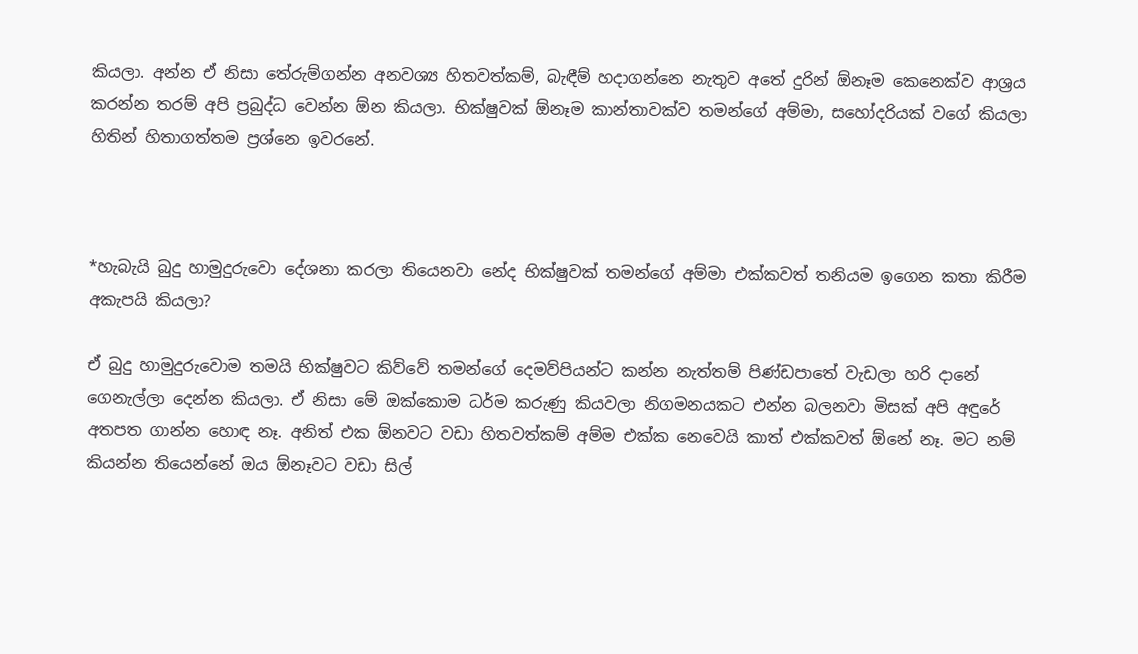කියලා. අන්න ඒ නිසා තේරුම්ගන්න අනවශ්‍ය හිතවත්කම්, බැඳීම් හදාගන්නෙ නැතුව අතේ දුරින් ඕනෑම කෙනෙක්ව ආශ්‍රය කරන්න තරම් අපි ප්‍රබුද්ධ වෙන්න ඕන කියලා. භික්ෂුවක් ඕනෑම කාන්තාවක්ව තමන්ගේ අම්මා, සහෝදරියක් වගේ කියලා හිතින් හිතාගත්තම ප්‍රශ්නෙ ඉවරනේ.



*හැබැයි බුදු හාමුදුරුවො දේශනා කරලා තියෙනවා නේද භික්ෂුවක් තමන්ගේ අම්මා එක්කවත් තනියම ඉගෙන කතා කිරීම අකැපයි කියලා?

ඒ බුදු හාමුදුරුවොම තමයි භික්ෂුවට කිව්වේ තමන්ගේ දෙමව්පියන්ට කන්න නැත්තම් පිණ්ඩපාතේ වැඩලා හරි දානේ ගෙනැල්ලා දෙන්න කියලා. ඒ නිසා මේ ඔක්කොම ධර්ම කරුණු කියවලා නිගමනයකට එන්න බලනවා මිසක් අපි අඳුරේ අතපත ගාන්න හොඳ නෑ. අනිත් එක ඕනවට වඩා හිතවත්කම් අම්ම එක්ක නෙවෙයි කාත් එක්කවත් ඕනේ නෑ. මට නම් කියන්න තියෙන්නේ ඔය ඕනෑවට වඩා සිල්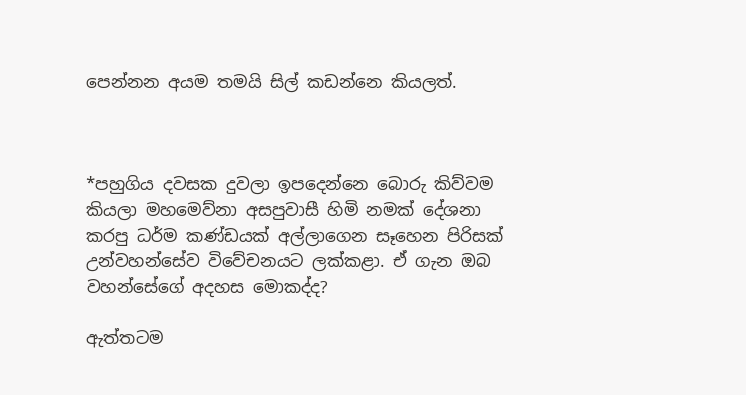පෙන්නන අයම තමයි සිල් කඩන්නෙ කියලත්.



*පහුගිය දවසක දුවලා ඉපදෙන්නෙ බොරු කිව්වම කියලා මහමෙව්නා අසපුවාසී හිමි නමක් දේශනා කරපු ධර්ම කණ්ඩයක් අල්ලාගෙන සෑහෙන පිරිසක් උන්වහන්සේව විවේචනයට ලක්කළා. ඒ ගැන ඔබ වහන්සේගේ අදහස මොකද්ද?

ඇත්තටම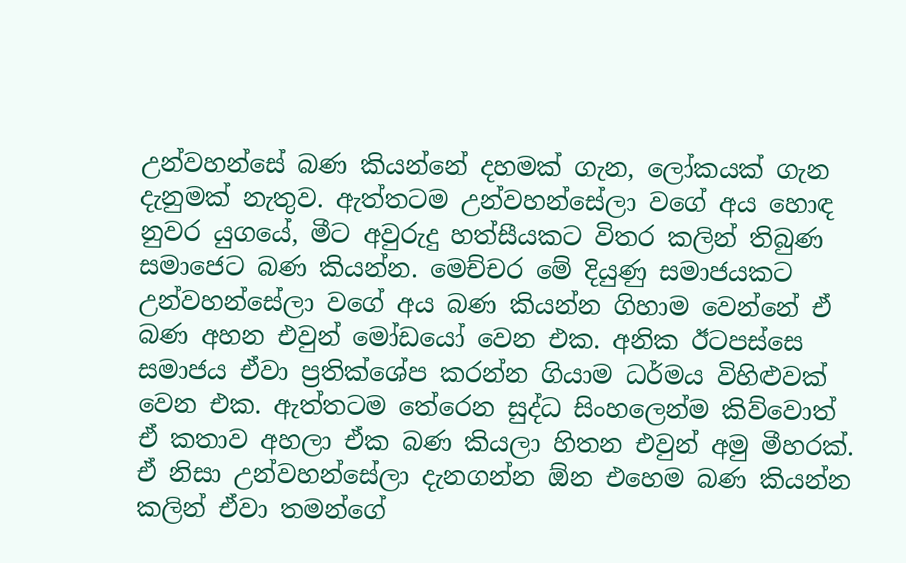උන්වහන්සේ බණ කියන්නේ දහමක් ගැන, ලෝකයක් ගැන දැනුමක් නැතුව. ඇත්තටම උන්වහන්සේලා වගේ අය හොඳ නුවර යුගයේ, මීට අවුරුදු හත්සීයකට විතර කලින් තිබුණ සමාජෙට බණ කියන්න. මෙච්චර මේ දියුණු සමාජයකට උන්වහන්සේලා වගේ අය බණ කියන්න ගිහාම වෙන්නේ ඒ බණ අහන එවුන් මෝඩයෝ වෙන එක. අනික ඊටපස්සෙ සමාජය ඒවා ප්‍රතික්ශේප කරන්න ගියාම ධර්මය විහිළුවක් වෙන එක. ඇත්තටම තේරෙන සුද්ධ සිංහලෙන්ම කිව්වොත් ඒ කතාව අහලා ඒක බණ කියලා හිතන එවුන් අමු මීහරක්. ඒ නිසා උන්වහන්සේලා දැනගන්න ඕන එහෙම බණ කියන්න කලින් ඒවා තමන්ගේ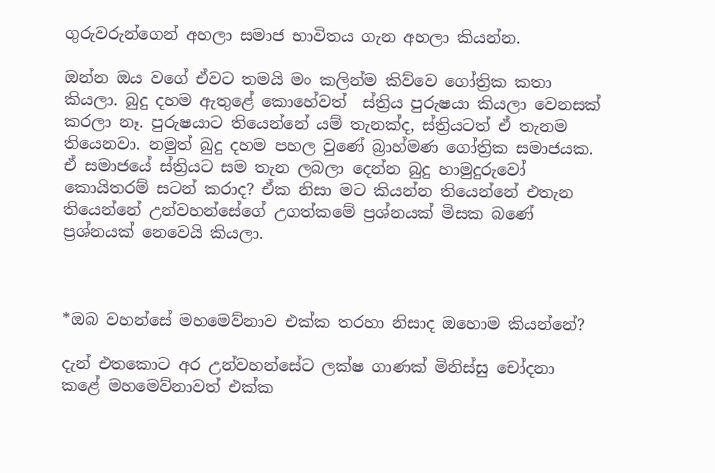ගුරුවරුන්ගෙන් අහලා සමාජ භාවිතය ගැන අහලා කියන්න.

ඔන්න ඔය වගේ ඒවට තමයි මං කලින්ම කිව්වෙ ගෝත්‍රික කතා කියලා. බුදු දහම ඇතුළේ කොහේවත්  ස්ත්‍රිය පුරුෂයා කියලා වෙනසක් කරලා නෑ. පුරුෂයාට තියෙන්නේ යම් තැනක්ද, ස්ත්‍රියටත් ඒ තැනම තියෙනවා. නමුත් බුදු දහම පහල වුණේ බ්‍රාහ්මණ ගෝත්‍රික සමාජයක. ඒ සමාජයේ ස්ත්‍රියට සම තැන ලබලා දෙන්න බුදු හාමුදුරුවෝ කොයිතරම් සටන් කරාද? ඒක නිසා මට කියන්න තියෙන්නේ එතැන තියෙන්නේ උන්වහන්සේගේ උගත්කමේ ප්‍රශ්නයක් මිසක බණේ ප්‍රශ්නයක් නෙවෙයි කියලා.



*ඔබ වහන්සේ මහමෙව්නාව එක්ක තරහා නිසාද ඔහොම කියන්නේ?

දැන් එතකොට අර උන්වහන්සේට ලක්ෂ ගාණක් මිනිස්සු චෝදනා කළේ මහමෙව්නාවත් එක්ක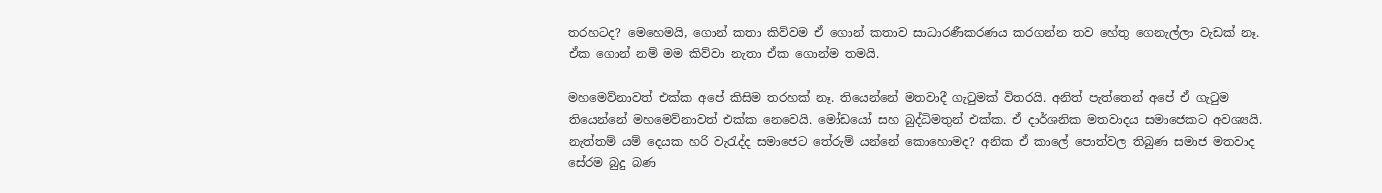තරහටද? මෙහෙමයි, ගොන් කතා කිව්වම ඒ ගොන් කතාව සාධාරණීකරණය කරගන්න තව හේතු ගෙනැල්ලා වැඩක් නෑ. ඒක ගොන් නම් මම කිව්වා නැතා ඒක ගොන්ම තමයි.

මහමෙව්නාවත් එක්ක අපේ කිසිම තරහක් නෑ. තියෙන්නේ මතවාදී ගැටුමක් විතරයි. අනිත් පැත්තෙන් අපේ ඒ ගැටුම තියෙන්නේ මහමෙව්නාවත් එක්ක නෙවෙයි. මෝඩයෝ සහ බුද්ධිමතුන් එක්ක. ඒ දාර්ශනික මතවාදය සමාජෙකට අවශ්‍යයි. නැත්තම් යම් දෙයක හරි වැරැද්ද සමාජෙට තේරුම් යන්නේ කොහොමද? අනික ඒ කාලේ පොත්වල තිබුණ සමාජ මතවාද සේරම බුදු බණ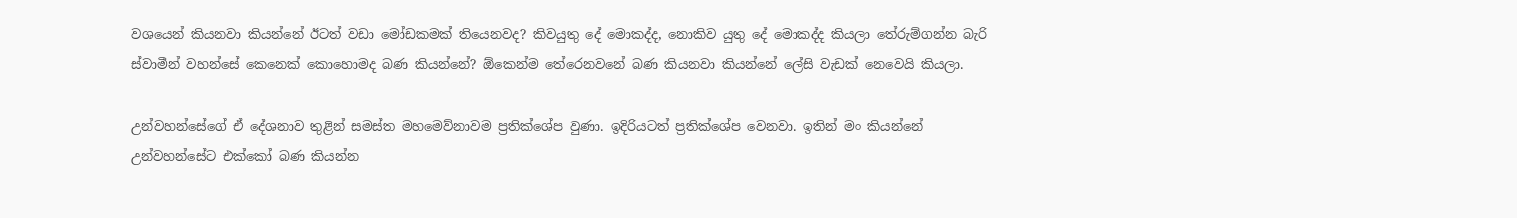වශයෙන් කියනවා කියන්නේ ඊටත් වඩා මෝඩකමක් තියෙනවද? කිවයුතු දේ මොකද්ද, නොකිව යුතු දේ මොකද්ද කියලා තේරුම්ගන්න බැරි ස්වාමීන් වහන්සේ කෙනෙක් කොහොමද බණ කියන්නේ? ඕකෙන්ම තේරෙනවනේ බණ කියනවා කියන්නේ ලේසි වැඩක් නෙවෙයි කියලා.

උන්වහන්සේගේ ඒ දේශනාව තුළින් සමස්ත මහමෙව්නාවම ප්‍රතික්ශේප වුණා. ඉදිරියටත් ප්‍රතික්ශේප වෙනවා. ඉතින් මං කියන්නේ උන්වහන්සේට එක්කෝ බණ කියන්න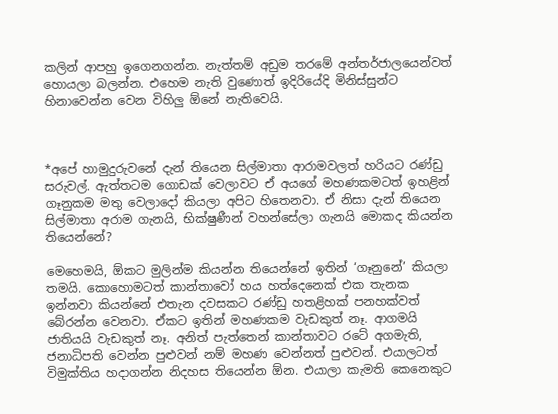කලින් ආපහු ඉගෙනගන්න. නැත්තම් අඩුම තරමේ අන්තර්ජාලයෙන්වත් හොයලා බලන්න. එහෙම නැති වුණොත් ඉදිරියේදි මිනිස්සුන්ට හිනාවෙන්න වෙන විහිලු ඕනේ නැතිවෙයි.



*අපේ හාමුදුරුවනේ දැන් තියෙන සිල්මාතා ආරාමවලත් හරියට රණ්ඩු සරුවල්. ඇත්තටම ගොඩක් වෙලාවට ඒ අයගේ මහණකමටත් ඉහළින් ගෑනුකම මතු වෙලාදෝ කියලා අපිට හිතෙනවා. ඒ නිසා දැන් තියෙන සිල්මාතා අරාම ගැනයි, භික්ෂුණීන් වහන්සේලා ගැනයි මොකද කියන්න තියෙන්නේ?

මෙහෙමයි, ඕකට මුලින්ම කියන්න තියෙන්නේ ඉතින් ‘ගෑනුනේ’ කියලා තමයි. කොහොමටත් කාන්තාවෝ හය හත්දෙනෙක් එක තැනක ඉන්නවා කියන්නේ එතැන දවසකට රණ්ඩු හතළිහක් පනහක්වත් බේරන්න වෙනවා. ඒකට ඉතින් මහණකම වැඩකුත් නෑ. ආගමයි ජාතියයි වැඩකුත් නෑ. අනිත් පැත්තෙන් කාන්තාවට රටේ අගමැති, ජනාධිපති වෙන්න පුළුවන් නම් මහණ වෙන්නත් පුළුවන්. එයාලටත් විමුක්තිය හදාගන්න නිදහස තියෙන්න ඕන. එයාලා කැමති කෙනෙකුට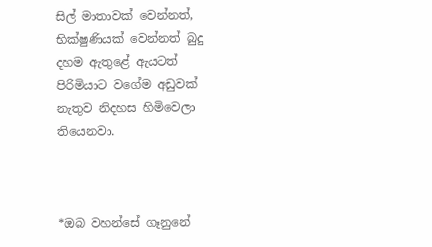සිල් මාතාවක් වෙන්නත්, භික්ෂුණියක් වෙන්නත් බුදු දහම ඇතුළේ ඇයටත් පිරිමියාට වගේම අඩුවක් නැතුව නිදහස හිමිවෙලා තියෙනවා.



*ඔබ වහන්සේ ගෑනුනේ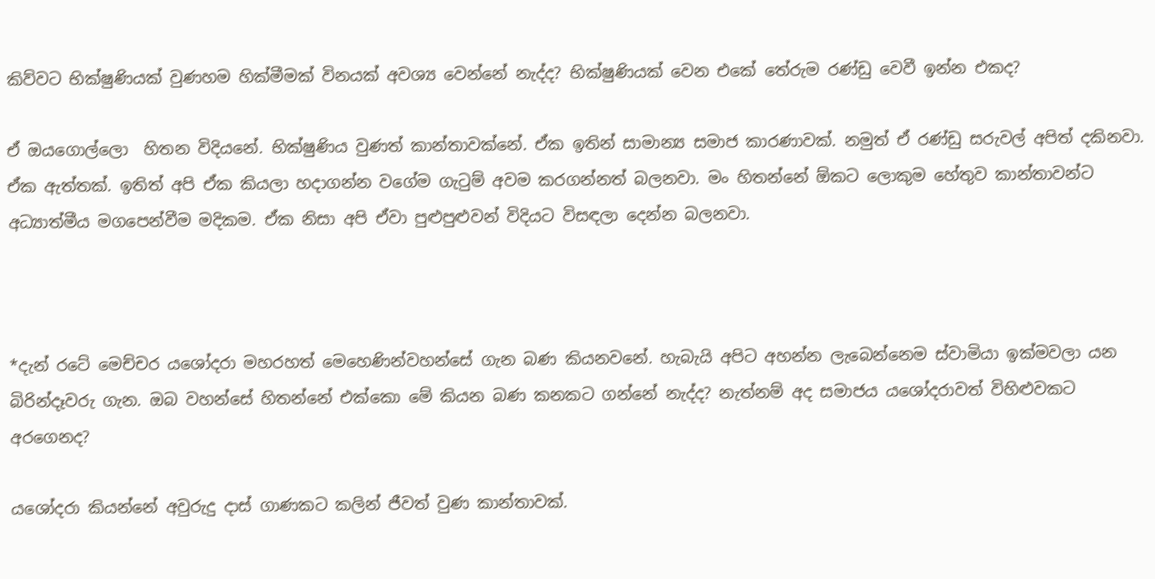කිව්වට භික්ෂුණියක් වුණහම හික්මීමක් විනයක් අවශ්‍ය වෙන්නේ නැද්ද? භික්ෂුණියක් වෙන එකේ තේරුම රණ්ඩු වෙවී ඉන්න එකද?

ඒ ඔයගොල්ලො  හිතන විදියනේ. භික්ෂුණිය වුණත් කාන්තාවක්නේ. ඒක ඉතින් සාමාන්‍ය සමාජ කාරණාවක්. නමුත් ඒ රණ්ඩු සරුවල් අපිත් දකිනවා. ඒක ඇත්තක්. ඉතිත් අපි ඒක කියලා හදාගන්න වගේම ගැටුම් අවම කරගන්නත් බලනවා. මං හිතන්නේ ඕකට ලොකුම හේතුව කාන්තාවන්ට අධ්‍යාත්මීය මගපෙන්වීම මදිකම. ඒක නිසා අපි ඒවා පුළුපුළුවන් විදියට විසඳලා දෙන්න බලනවා.



*දැන් රටේ මෙච්චර යශෝදරා මහරහත් මෙහෙණින්වහන්සේ ගැන බණ කියනවනේ. හැබැයි අපිට අහන්න ලැබෙන්නෙම ස්වාමියා ඉක්මවලා යන බිරින්දෑවරු ගැන. ඔබ වහන්සේ හිතන්නේ එක්කො මේ කියන බණ කනකට ගන්නේ නැද්ද? නැත්නම් අද සමාජය යශෝදරාවත් විහිළුවකට අරගෙනද?

යශෝදරා කියන්නේ අවුරුදු දාස් ගාණකට කලින් ජීවත් වුණ කාන්තාවක්.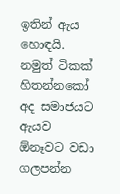ඉතින් ඇය හොඳයි. නමුත් ටිකක් හිතන්නකෝ අද සමාජයට ඇයව ඕනෑවට වඩා ගලපන්න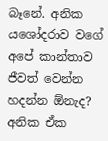බෑනේ. අනික යශෝදරාව වගේ අපේ කාන්තාව ජීවත් වෙන්න හදන්න ඕනැද? අනික ඒක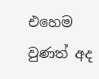එහෙම වුණත් අද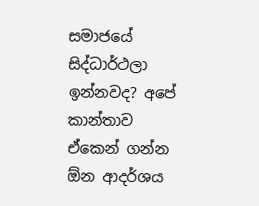සමාජයේ සිද්ධාර්ථලා ඉන්නවද? අපේ කාන්තාව ඒකෙන් ගන්න ඕන ආදර්ශය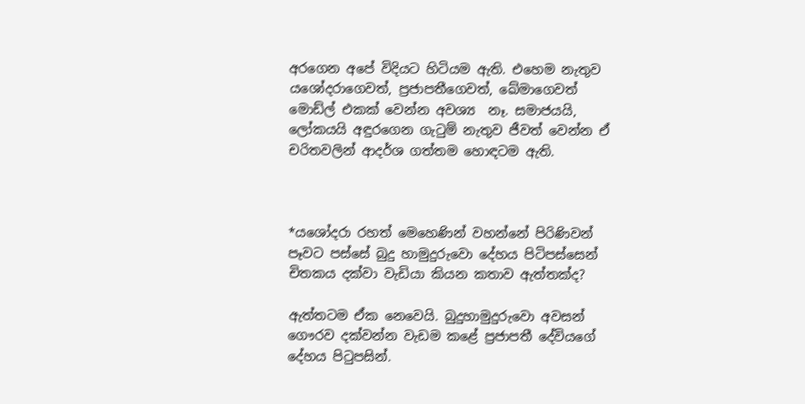අරගෙන අපේ විදියට හිටියම ඇති. එහෙම නැතුව යශෝදරාගෙවත්, ප්‍රජාපතීගෙවත්, ඛේමාගෙවත් මොඩ්ල් එකක් වෙන්න අවශ්‍ය  නෑ. සමාජයයි, ලෝකයයි අඳුරගෙන ගැටුම් නැතුව ජීවත් වෙන්න ඒ චරිතවලින් ආදර්ශ ගත්තම හොඳටම ඇති.



*යශෝදරා රහත් මෙහෙණින් වහන්නේ පිරිණිවන් පෑවට පස්සේ බුදු හාමුදුරුවො දේහය පිටිපස්සෙන් චිතකය දක්වා වැඩියා කියන කතාව ඇත්තක්ද?

ඇත්තටම ඒක නෙවෙයි. බුදුහාමුදුරුවො අවසන් ගෞරව දක්වන්න වැඩම කළේ ප්‍රජාපතී දේවියගේ දේහය පිටුපසින්.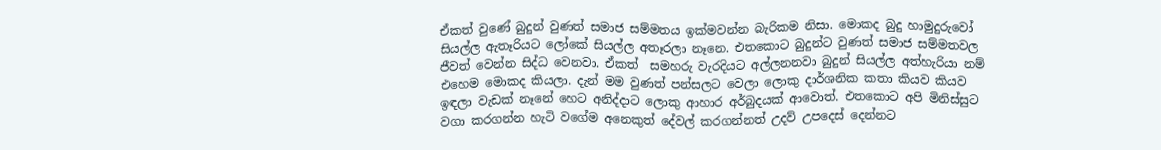ඒකත් වුණේ බුදුන් වුණත් සමාජ සම්මතය ඉක්මවන්න බැරිකම නිසා. මොකද බුදු හාමුදුරුවෝ සියල්ල ඇතෑරියට ලෝකේ සියල්ල අතෑරලා නෑනෙ. එතකොට බුදුන්ට වුණත් සමාජ සම්මතවල ජීවත් වෙන්න සිද්ධ වෙනවා. ඒකත්  සමහරු වැරදියට අල්ලනනවා බුදුන් සියල්ල අත්හැරියා නම් එහෙම මොකද කියලා. දැන් මම වුණත් පන්සලට වෙලා ලොකු දාර්ශනික කතා කියව කියව ඉඳලා වැඩක් නෑනේ හෙට අනිද්දාට ලොකු ආහාර අර්බුදයක් ආවොත්. එතකොට අපි මිනිස්සුට වගා කරගන්න හැටි වගේම අනෙකුත් දේවල් කරගන්නත් උදව් උපදෙස් දෙන්නට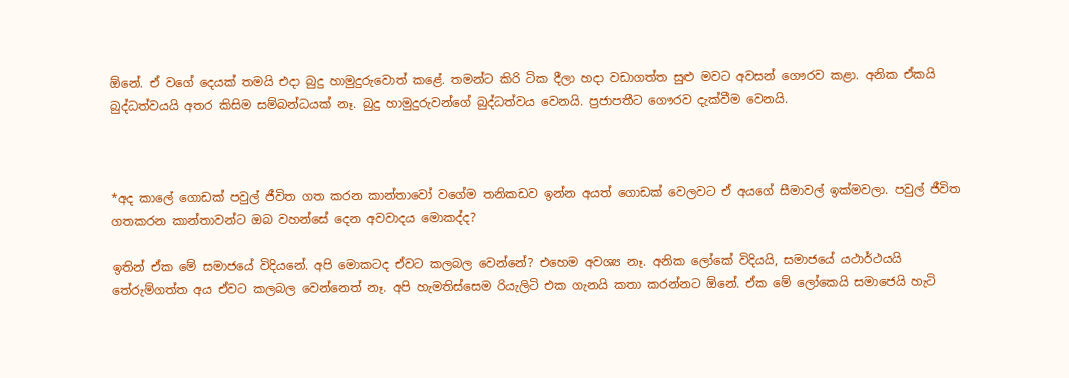ඕනේ. ඒ වගේ දෙයක් තමයි එදා බුදු හාමුදුරුවොත් කළේ. තමන්ට කිරි ටික දීලා හදා වඩාගත්ත සුළු මවට අවසන් ගෞරව කළා. අනික ඒකයි බුද්ධත්වයයි අතර කිසිම සම්බන්ධයක් නෑ. බුදු හාමුදුරුවන්ගේ බුද්ධත්වය වෙනයි. ප්‍රජාපතීට ගෞරව දැක්වීම වෙනයි.



*අද කාලේ ගොඩක් පවුල් ජීවිත ගත කරන කාන්තාවෝ වගේම තනිකඩව ඉන්න අයත් ගොඩක් වෙලවට ඒ අයගේ සීමාවල් ඉක්මවලා. පවුල් ජීවිත ගතකරන කාන්තාවන්ට ඔබ වහන්සේ දෙන අවවාදය මොකද්ද?

ඉතින් ඒක මේ සමාජයේ විදියනේ. අපි මොකටද ඒවට කලබල වෙන්නේ? එහෙම අවශ්‍ය නෑ. අනික ලෝකේ විදියයි, සමාජයේ යථාර්ථයයි තේරුම්ගත්ත අය ඒවට කලබල වෙන්නෙත් නෑ. අපි හැමතිස්සෙම රියැලිටි එක ගැනයි කතා කරන්නට ඕනේ. ඒක මේ ලෝකෙයි සමාජෙයි හැටි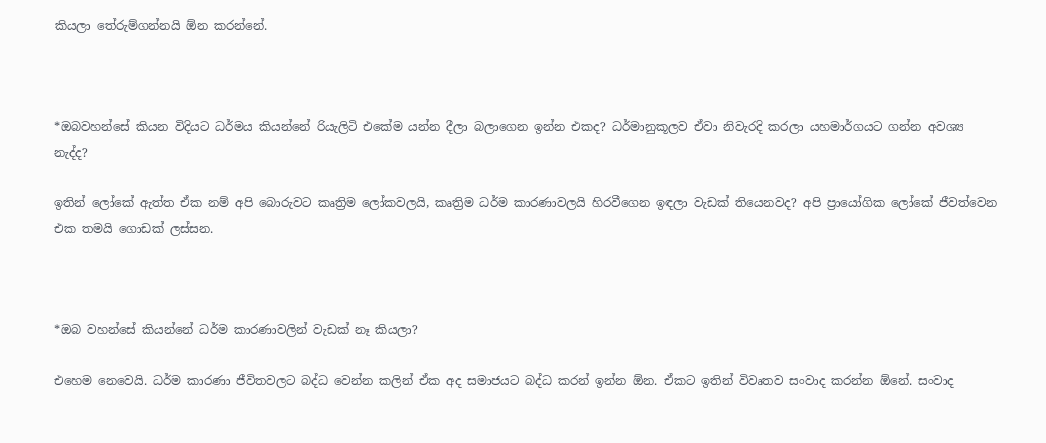කියලා තේරුම්ගන්නයි ඕන කරන්නේ.



*ඔබවහන්සේ කියන විදියට ධර්මය කියන්නේ රියැලිටි එකේම යන්න දීලා බලාගෙන ඉන්න එකද? ධර්මානුකූලව ඒවා නිවැරදි කරලා යහමාර්ගයට ගන්න අවශ්‍ය නැද්ද?

ඉතින් ලෝකේ ඇත්ත ඒක නම් අපි බොරුවට කෘත්‍රිම ලෝකවලයි, කෘත්‍රිම ධර්ම කාරණාවලයි හිරවීගෙන ඉඳලා වැඩක් තියෙනවද? අපි ප්‍රායෝගික ලෝකේ ජීවත්වෙන එක තමයි ගොඩක් ලස්සන.



*ඔබ වහන්සේ කියන්නේ ධර්ම කාරණාවලින් වැඩක් නෑ කියලා?

එහෙම නෙවෙයි. ධර්ම කාරණා ජීවිතවලට බද්ධ වෙන්න කලින් ඒක අද සමාජයට බද්ධ කරන් ඉන්න ඕන. ඒකට ඉතින් විවෘතව සංවාද කරන්න ඕනේ. සංවාද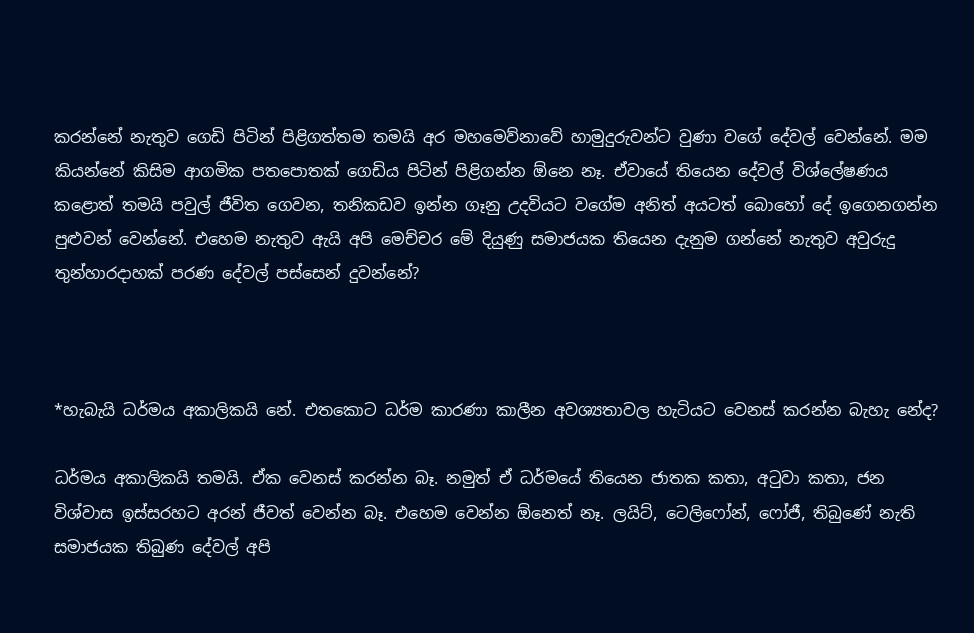කරන්නේ නැතුව ගෙඩි පිටින් පිළිගත්තම තමයි අර මහමෙව්නාවේ හාමුදුරුවන්ට වුණා වගේ දේවල් වෙන්නේ. මම කියන්නේ කිසිම ආගමික පතපොතක් ගෙඩිය පිටින් පිළිගන්න ඕනෙ නෑ. ඒවායේ තියෙන දේවල් විශ්ලේෂණය කළොත් තමයි පවුල් ජීවිත ගෙවන, තනිකඩව ඉන්න ගෑනු උදවියට වගේම අනිත් අයටත් බොහෝ දේ ඉගෙනගන්න පුළුවන් වෙන්නේ. එහෙම නැතුව ඇයි අපි මෙච්චර මේ දියුණු සමාජයක තියෙන දැනුම ගන්නේ නැතුව අවුරුදු තුන්හාරදාහක් පරණ දේවල් පස්සෙන් දුවන්නේ?



*හැබැයි ධර්මය අකාලිකයි නේ. එතකොට ධර්ම කාරණා කාලීන අවශ්‍යතාවල හැටියට වෙනස් කරන්න බැහැ නේද?

ධර්මය අකාලිකයි තමයි. ඒක වෙනස් කරන්න බෑ. නමුත් ඒ ධර්මයේ තියෙන ජාතක කතා, අටුවා කතා, ජන විශ්වාස ඉස්සරහට අරන් ජීවත් වෙන්න බෑ. එහෙම වෙන්න ඕනෙත් නෑ. ලයිට්, ටෙලිෆෝන්, ෆෝජී, තිබුණේ නැති සමාජයක තිබුණ දේවල් අපි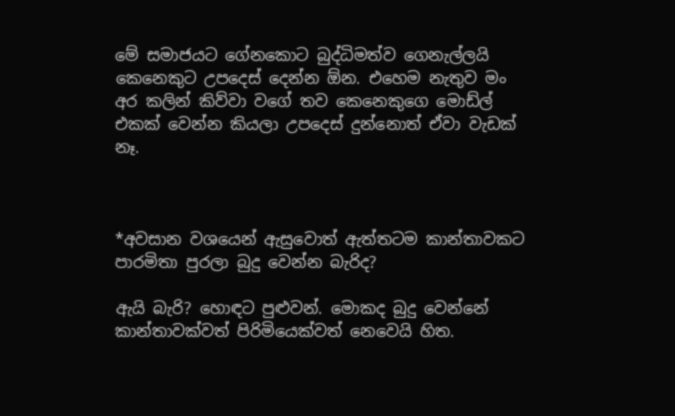මේ සමාජයට ගේනකොට බුද්ධිමත්ව ගෙනැල්ලයි කෙනෙකුට උපදෙස් දෙන්න ඕන. එහෙම නැතුව මං අර කලින් කිව්වා වගේ තව කෙනෙකුගෙ මොඩ්ල් එකක් වෙන්න කියලා උපදෙස් දුන්නොත් ඒවා වැඩක් නෑ.



*අවසාන වශයෙන් ඇසුවොත් ඇත්තටම කාන්තාවකට පාරමිතා පුරලා බුදු වෙන්න බැරිද?

ඇයි බැරි? හොඳට පුළුවන්. මොකද බුදු වෙන්නේ කාන්තාවක්වත් පිරිමියෙක්වත් නෙවෙයි හිත.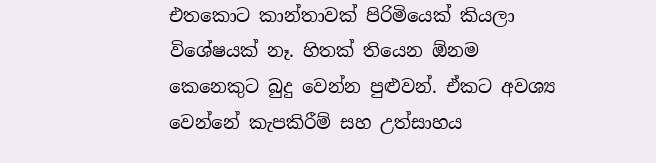එතකොට කාන්තාවක් පිරිමියෙක් කියලා විශේෂයක් නෑ. හිතක් තියෙන ඕනම කෙනෙකුට බුදු වෙන්න පුළුවන්. ඒකට අවශ්‍ය වෙන්නේ කැපකිරීම් සහ උත්සාහය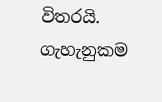විතරයි. ගැහැනුකම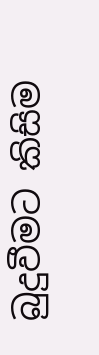බුදුවීමට කිසිම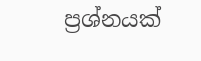ප්‍රශ්නයක්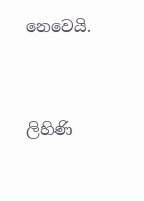නෙවෙයි.



ලිහිණි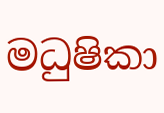මධුෂිකා